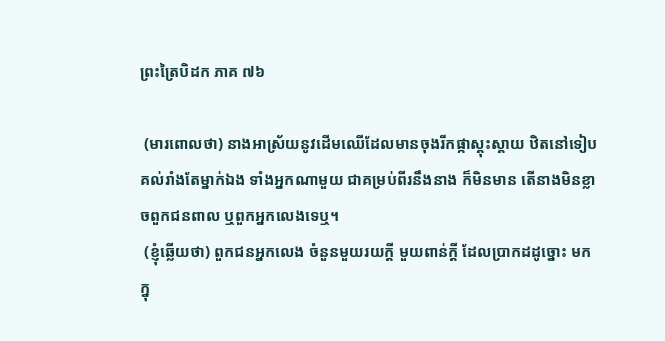ព្រះត្រៃបិដក ភាគ ៧៦

 (មារពោលថា) នាងអាស្រ័យនូវដើមឈើដែលមានចុងរីកផ្កាស្គុះស្គាយ ឋិតនៅទៀបគល់រាំងតែម្នាក់ឯង ទាំងអ្នកណាមួយ ជាគម្រប់ពីរនឹងនាង ក៏មិនមាន តើនាងមិនខ្លាចពួកជនពាល ឬពួកអ្នកលេងទេឬ។
 (ខ្ញុំឆ្លើយថា) ពួកជនអ្នកលេង ចំនួនមួយរយក្ដី មួយពាន់ក្ដី ដែលប្រាកដដូច្នោះ មកក្នុ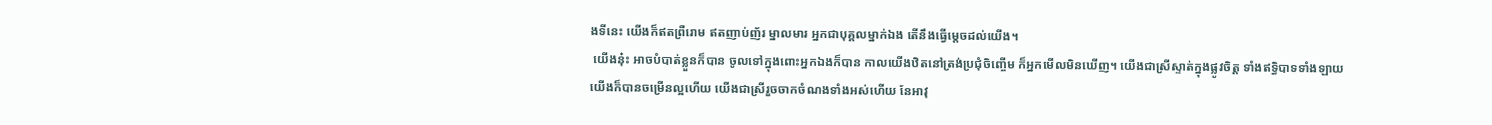ងទីនេះ យើងក៏ឥតព្រឺរោម ឥតញាប់ញ័រ ម្នាលមារ អ្នកជាបុគ្គលម្នាក់ឯង តើនឹងធ្វើម្ដេចដល់យើង។
 យើងនុ៎ះ អាចបំបាត់ខ្លួនក៏បាន ចូលទៅក្នុងពោះអ្នកឯងក៏បាន កាលយើងឋិតនៅត្រង់ប្រជុំចិញ្ចើម ក៏អ្នកមើលមិនឃើញ។ យើងជាស្រីស្ទាត់ក្នុងផ្លូវចិត្ត ទាំងឥទ្ធិបាទទាំងឡាយ យើងក៏បានចម្រើនល្អហើយ យើងជាស្រីរួចចាកចំណងទាំងអស់ហើយ នែអាវុ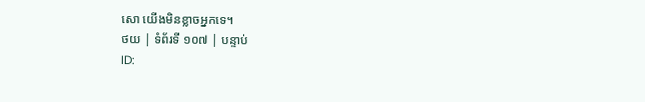សោ យើងមិនខ្លាចអ្នកទេ។
ថយ | ទំព័រទី ១០៧ | បន្ទាប់
ID: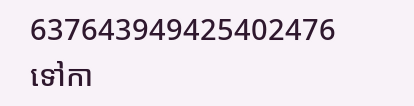637643949425402476
ទៅកា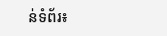ន់ទំព័រ៖